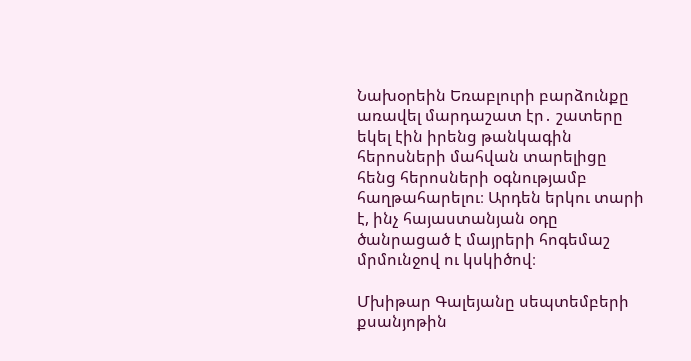Նախօրեին Եռաբլուրի բարձունքը առավել մարդաշատ էր․ շատերը եկել էին իրենց թանկագին հերոսների մահվան տարելիցը հենց հերոսների օգնությամբ հաղթահարելու։ Արդեն երկու տարի է, ինչ հայաստանյան օդը ծանրացած է մայրերի հոգեմաշ մրմունջով ու կսկիծով։

Մխիթար Գալեյանը սեպտեմբերի քսանյոթին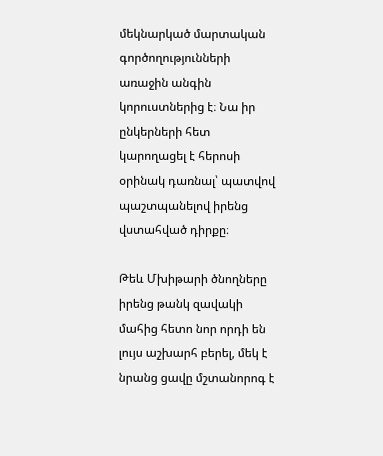մեկնարկած մարտական գործողությունների առաջին անգին կորուստներից է։ Նա իր ընկերների հետ կարողացել է հերոսի օրինակ դառնալ՝ պատվով պաշտպանելով իրենց վստահված դիրքը։

Թեև Մխիթարի ծնողները իրենց թանկ զավակի մահից հետո նոր որդի են լույս աշխարհ բերել, մեկ է նրանց ցավը մշտանորոգ է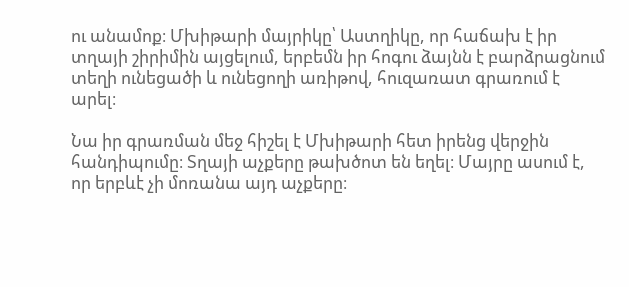ու անամոք։ Մխիթարի մայրիկը՝ Աստղիկը, որ հաճախ է իր տղայի շիրիմին այցելում, երբեմն իր հոգու ձայնն է բարձրացնում տեղի ունեցածի և ունեցողի առիթով, հուզառատ գրառում է արել։

Նա իր գրառման մեջ հիշել է Մխիթարի հետ իրենց վերջին հանդիպումը։ Տղայի աչքերը թախծոտ են եղել։ Մայրը ասում է, որ երբևէ չի մոռանա այդ աչքերը։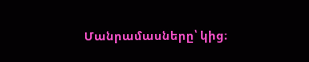Մանրամասները՝ կից։